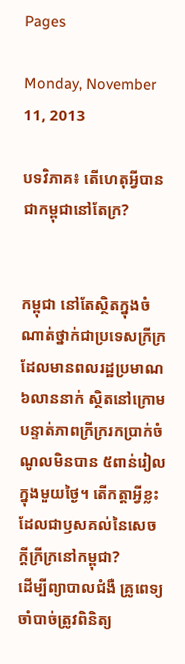Pages

Monday, November 11, 2013

បទវិភាគ៖ តើហេតុអ្វីបានជាកម្ពុជានៅតែក្រ?


កម្ពុជា នៅតែស្ថិតក្នុងចំណាត់ថ្នាក់ជាប្រទេសក្រីក្រ ដែលមានពលរដ្ឋប្រមាណ ៦លាននាក់ ស្ថិតនៅក្រោមបន្ទាត់ភាពក្រីក្ររកប្រាក់ចំណូលមិនបាន ៥ពាន់រៀល ក្នុងមួយថ្ងៃ។ តើកត្តាអ្វីខ្លះដែលជាឫសគល់នៃសេចក្តីក្រីក្រនៅកម្ពុជា?
ដើម្បីព្យាបាលជំងឺ គ្រូពេទ្យចាំបាច់ត្រូវពិនិត្យ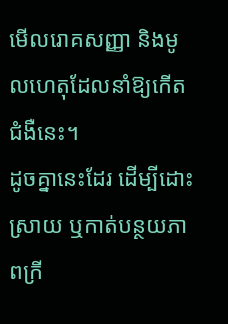មើលរោគសញ្ញា និងមូលហេតុដែលនាំឱ្យកើតជំងឺនេះ។
ដូចគ្នានេះដែរ ដើម្បីដោះស្រាយ ឬកាត់បន្ថយភាពក្រី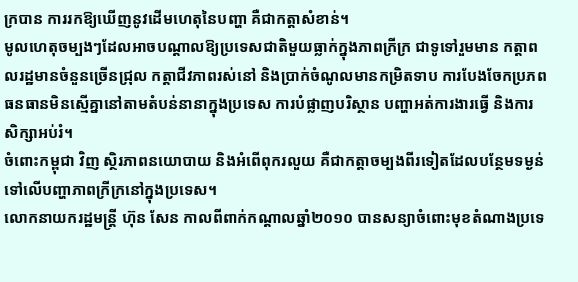ក្របាន ការរកឱ្យឃើញនូវដើមហេតុនៃបញ្ហា គឺជាកត្តាសំខាន់។
មូលហេតុចម្បងៗដែលអាចបណ្ដាលឱ្យប្រទេសជាតិមួយធ្លាក់ក្នុងភាពក្រីក្រ ជាទូទៅរួមមាន កត្តាពលរដ្ឋមានចំនួនច្រើនជ្រុល កត្តាជីវភាពរស់នៅ និងប្រាក់ចំណូលមានកម្រិតទាប ការបែងចែកប្រភពធនធានមិនស្មើគ្នានៅតាមតំបន់នានាក្នុងប្រទេស ការបំផ្លាញបរិស្ថាន បញ្ហាអត់ការងារធ្វើ និងការសិក្សាអប់រំ។
ចំពោះកម្ពុជា វិញ ស្ថិរភាពនយោបាយ និងអំពើពុករលួយ គឺជាកត្តាចម្បងពីរទៀតដែលបន្ថែមទម្ងន់ទៅលើបញ្ហាភាពក្រីក្រនៅក្នុងប្រទេស។
លោកនាយករដ្ឋមន្ត្រី ហ៊ុន សែន កាលពីពាក់កណ្ដាលឆ្នាំ២០១០ បានសន្យាចំពោះមុខតំណាងប្រទេ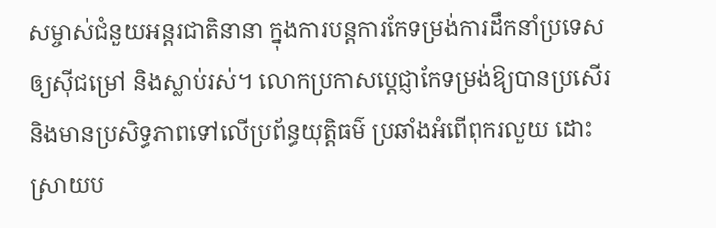សម្ចាស់ជំនួយអន្តរជាតិនានា ក្នុងការបន្តការកែទម្រង់ការដឹកនាំប្រទេសឲ្យស៊ីជម្រៅ និងស្លាប់រស់។ លោកប្រកាសប្ដេជ្ញាកែទម្រង់ឱ្យបានប្រសើរ និងមានប្រសិទ្ធភាពទៅលើប្រព័ន្ធយុត្តិធម៌ ប្រឆាំងអំពើពុករលួយ ដោះស្រាយប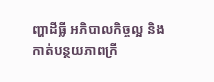ញ្ហាដីធ្លី អភិបាលកិច្ចល្អ និងកាត់បន្ថយភាពក្រី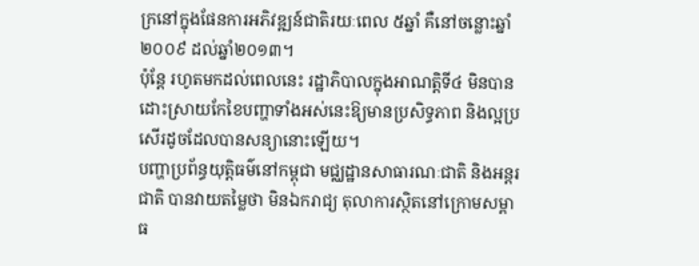ក្រនៅក្នុងផែនការអភិវឌ្ឍន៍ជាតិរយៈពេល ៥ឆ្នាំ គឺនៅចន្លោះឆ្នាំ២០០៩ ដល់ឆ្នាំ២០១៣។
ប៉ុន្តែ រហូតមកដល់ពេលនេះ រដ្ឋាភិបាលក្នុងអាណត្តិទី៤ មិនបានដោះស្រាយកែខៃបញ្ហាទាំងអស់នេះឱ្យមានប្រសិទ្ធភាព និងល្អប្រសើរដូចដែលបានសន្យានោះឡើយ។
បញ្ហាប្រព័ន្ធយុត្តិធម៌នៅកម្ពុជា មជ្ឈដ្ឋានសាធារណៈជាតិ និងអន្តរជាតិ បានវាយតម្លៃថា មិនឯករាជ្យ តុលាការស្ថិតនៅក្រោមសម្ពាធ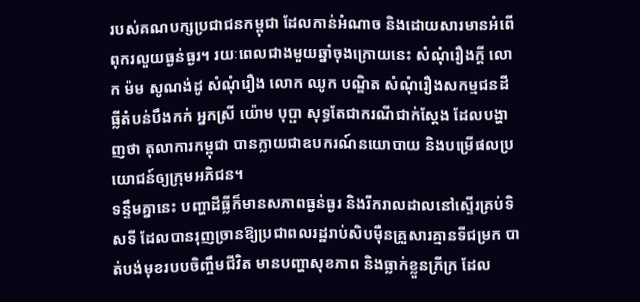របស់គណបក្សប្រជាជនកម្ពុជា ដែលកាន់អំណាច និងដោយសារមានអំពើពុករលួយធ្ងន់ធ្ងរ។ រយៈពេលជាងមួយឆ្នាំចុងក្រោយនេះ សំណុំរឿងក្តី លោក ម៉ម សូណង់ដូ សំណុំរឿង លោក ឈូក បណ្ឌិត សំណុំរឿងសកម្មជនដីធ្លីតំបន់បឹងកក់ អ្នកស្រី យ៉ោម បុប្ផា សុទ្ធតែជាករណីជាក់ស្តែង ដែលបង្ហាញថា តុលាការកម្ពុជា បានក្លាយជាឧបករណ៍នយោបាយ និងបម្រើផលប្រយោជន៍ឲ្យក្រុមអភិជន។
ទន្ទឹមគ្នានេះ បញ្ហាដីធ្លីក៏មានសភាពធ្ងន់ធ្ងរ និងរីករាលដាលនៅស្ទើរគ្រប់ទិសទី ដែលបានរុញច្រានឱ្យប្រជាពលរដ្ឋរាប់សិបម៉ឺនគ្រួសារគ្មានទីជម្រក បាត់បង់មុខរបបចិញ្ចឹមជីវិត មានបញ្ហាសុខភាព និងធ្លាក់ខ្លួនក្រីក្រ ដែល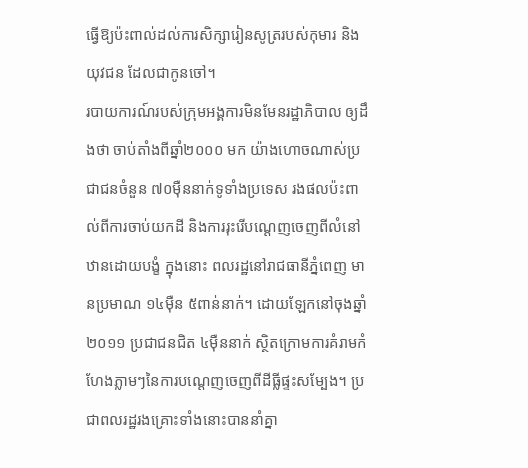ធ្វើឱ្យប៉ះពាល់ដល់ការសិក្សារៀនសូត្ររបស់កុមារ និងយុវជន ដែលជាកូនចៅ។
របាយការណ៍របស់ក្រុមអង្គការមិនមែនរដ្ឋាភិបាល ឲ្យដឹងថា ចាប់តាំងពីឆ្នាំ២០០០ មក យ៉ាងហោចណាស់ប្រជាជនចំនួន ៧០ម៉ឺននាក់ទូទាំងប្រទេស រងផលប៉ះពាល់ពីការចាប់យកដី និងការរុះរើបណ្ដេញចេញពីលំនៅឋានដោយបង្ខំ ក្នុងនោះ ពលរដ្ឋនៅរាជធានីភ្នំពេញ មានប្រមាណ ១៤ម៉ឺន ៥ពាន់នាក់។ ដោយឡែកនៅចុងឆ្នាំ២០១១ ប្រជាជនជិត ៤ម៉ឺននាក់ ស្ថិតក្រោមការគំរាមកំហែងភ្លាមៗនៃការបណ្ដេញចេញពីដីធ្លីផ្ទះសម្បែង។ ប្រជាពលរដ្ឋរងគ្រោះទាំងនោះបាននាំគ្នា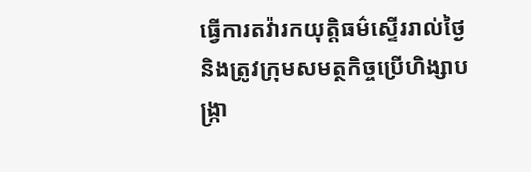ធ្វើការតវ៉ារកយុត្តិធម៌ស្ទើររាល់ថ្ងៃ និងត្រូវក្រុមសមត្ថកិច្ចប្រើហិង្សាបង្ក្រា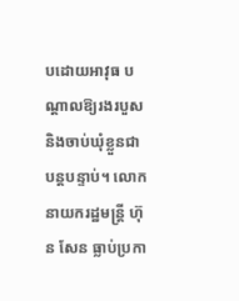បដោយអាវុធ បណ្ដាលឱ្យរងរបួស និងចាប់ឃុំខ្លួនជាបន្តបន្ទាប់។ លោកនាយករដ្ឋមន្ត្រី ហ៊ុន សែន ធ្លាប់ប្រកា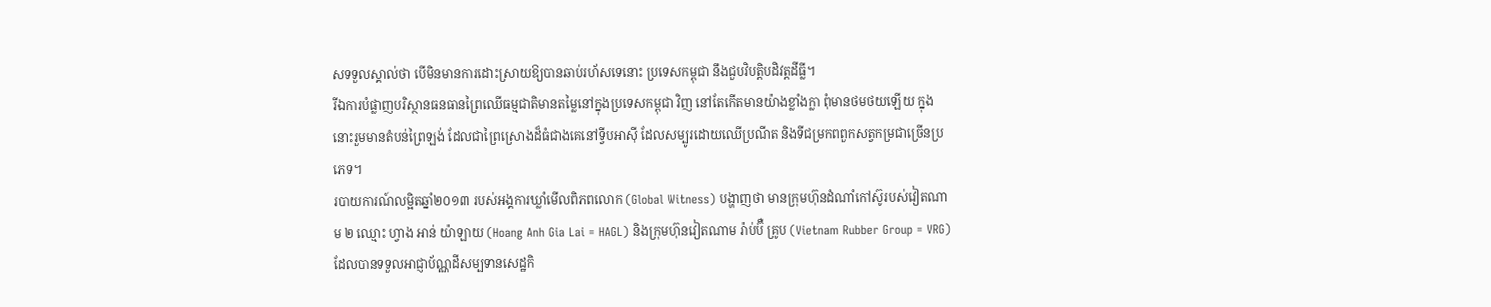សទទួលស្គាល់ថា បើមិនមានការដោះស្រាយឱ្យបានឆាប់រហ័សទេនោះ ប្រទេសកម្ពុជា នឹងជួបវិបត្តិបដិវត្តដីធ្លី។
រីឯការបំផ្លាញបរិស្ថានធនធានព្រៃឈើធម្មជាតិមានតម្លៃនៅក្នុងប្រទេសកម្ពុជា វិញ នៅតែកើតមានយ៉ាងខ្លាំងក្លា ពុំមានថមថយឡើយ ក្នុងនោះរួមមានតំបន់ព្រៃឡង់ ដែលជាព្រៃស្រោងដ៏ធំជាងគេនៅទ្វីបអាស៊ី ដែលសម្បូរដោយឈើប្រណីត និងទីជម្រកពពួកសត្វកម្រជាច្រើនប្រភេទ។
របាយការណ៍លម្អិតឆ្នាំ២០១៣ របស់អង្គការឃ្លាំមើលពិភពលោក (Global Witness) បង្ហាញថា មានក្រុមហ៊ុនដំណាំកៅស៊ូរបស់វៀតណាម ២ ឈ្មោះ ហ្វាង អាន់ យ៉ាឡាយ (Hoang Anh Gia Lai = HAGL) និងក្រុមហ៊ុនវៀតណាម រ៉ាប់ប៊ឺ គ្រូប (Vietnam Rubber Group = VRG) ដែលបានទទួលអាជ្ញាប័ណ្ណដីសម្បទានសេដ្ឋកិ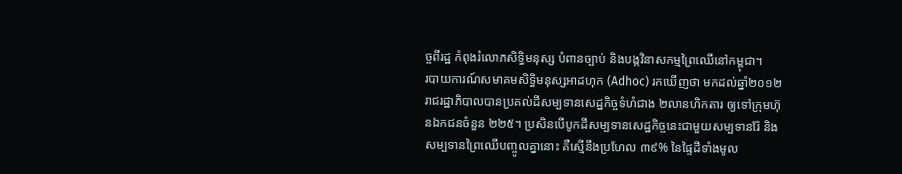ច្ចពីរដ្ឋ កំពុងរំលោភសិទ្ធិមនុស្ស បំពានច្បាប់ និងបង្កវិនាសកម្មព្រៃឈើនៅកម្ពុជា។
របាយការណ៍សមាគមសិទ្ធិមនុស្សអាដហុក (Adhoc) រកឃើញថា មកដល់ឆ្នាំ២០១២ រាជរដ្ឋាភិបាលបានប្រគល់ដីសម្បទានសេដ្ឋកិច្ចទំហំជាង ២លានហិកតារ ឲ្យទៅក្រុមហ៊ុនឯកជនចំនួន ២២៥។ ប្រសិនបើបូកដីសម្បទានសេដ្ឋកិច្ចនេះជាមួយសម្បទានរ៉ែ និងសម្បទានព្រៃឈើបញ្ចូលគ្នានោះ គឺស្មើនឹងប្រហែល ៣៩% នៃផ្ទៃដីទាំងមូល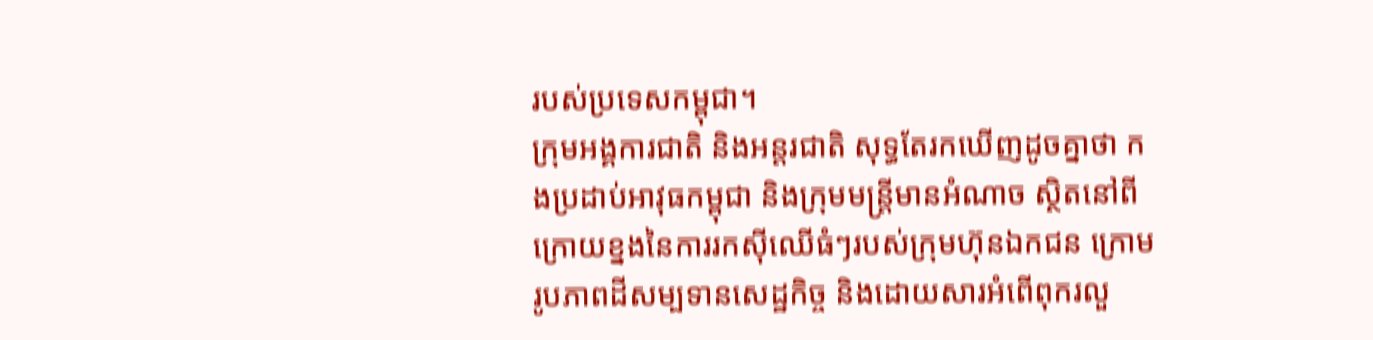របស់ប្រទេសកម្ពុជា។
ក្រុមអង្គការជាតិ និងអន្តរជាតិ សុទ្ធតែរកឃើញដូចគ្នាថា កងប្រដាប់អាវុធកម្ពុជា និងក្រុមមន្ត្រីមានអំណាច ស្ថិតនៅពីក្រោយខ្នងនៃការរកស៊ីឈើធំៗរបស់ក្រុមហ៊ុនឯកជន ក្រោមរូបភាពដីសម្បទានសេដ្ឋកិច្ច និងដោយសារអំពើពុករលួ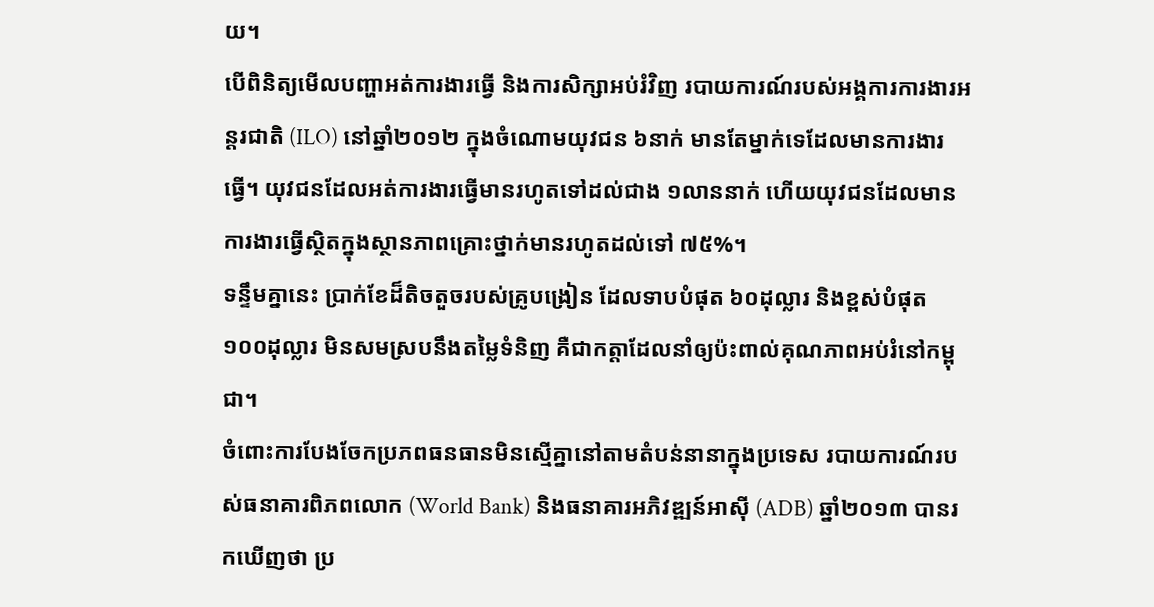យ។
បើពិនិត្យមើលបញ្ហាអត់ការងារធ្វើ និងការសិក្សាអប់រំវិញ របាយការណ៍របស់អង្គការការងារអន្តរជាតិ (ILO) នៅឆ្នាំ២០១២ ក្នុងចំណោមយុវជន ៦នាក់ មានតែម្នាក់ទេដែលមានការងារធ្វើ។ យុវជនដែលអត់ការងារធ្វើមានរហូតទៅដល់ជាង ១លាននាក់ ហើយយុវជនដែលមានការងារធ្វើស្ថិតក្នុងស្ថានភាពគ្រោះថ្នាក់មានរហូតដល់ទៅ ៧៥%។
ទន្ទឹមគ្នានេះ ប្រាក់ខែដ៏តិចតួចរបស់គ្រូបង្រៀន ដែលទាបបំផុត ៦០ដុល្លារ និងខ្ពស់បំផុត ១០០ដុល្លារ មិនសមស្របនឹងតម្លៃទំនិញ គឺជាកត្តាដែលនាំឲ្យប៉ះពាល់គុណភាពអប់រំនៅកម្ពុជា។
ចំពោះការបែងចែកប្រភពធនធានមិនស្មើគ្នានៅតាមតំបន់នានាក្នុងប្រទេស របាយការណ៍របស់ធនាគារពិភពលោក (World Bank) និងធនាគារអភិវឌ្ឍន៍អាស៊ី (ADB) ឆ្នាំ២០១៣ បានរកឃើញថា ប្រ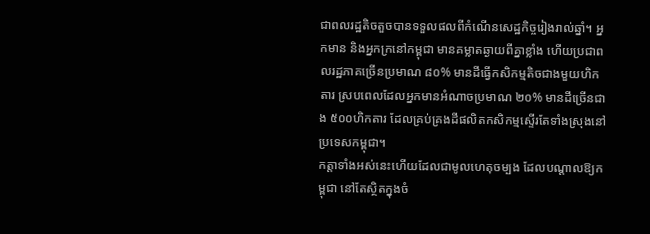ជាពលរដ្ឋតិចតួចបានទទួលផលពីកំណើនសេដ្ឋកិច្ចរៀងរាល់ឆ្នាំ។ អ្នកមាន និងអ្នកក្រនៅកម្ពុជា មានគម្លាតឆ្ងាយពីគ្នាខ្លាំង ហើយប្រជាពលរដ្ឋភាគច្រើនប្រមាណ ៨០% មានដីធ្វើកសិកម្មតិចជាងមួយហិកតារ ស្របពេលដែលអ្នកមានអំណាចប្រមាណ ២០% មានដីច្រើនជាង ៥០០ហិកតារ ដែលគ្រប់គ្រងដីផលិតកសិកម្មស្ទើរតែទាំងស្រុងនៅប្រទេសកម្ពុជា។
កត្តាទាំងអស់នេះហើយដែលជាមូលហេតុចម្បង ដែលបណ្ដាលឱ្យកម្ពុជា នៅតែស្ថិតក្នុងចំ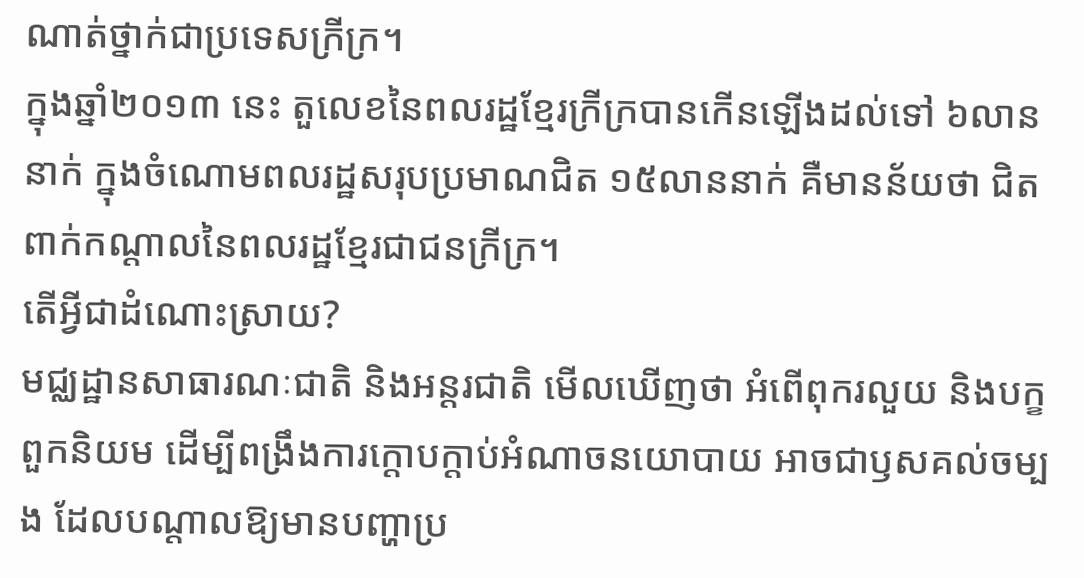ណាត់ថ្នាក់ជាប្រទេសក្រីក្រ។
ក្នុងឆ្នាំ២០១៣ នេះ តួលេខនៃពលរដ្ឋខ្មែរក្រីក្របានកើនឡើងដល់ទៅ ៦លាននាក់ ក្នុងចំណោមពលរដ្ឋសរុបប្រមាណជិត ១៥លាននាក់ គឺមានន័យថា ជិតពាក់កណ្ដាលនៃពលរដ្ឋខ្មែរជាជនក្រីក្រ។
តើអ្វីជាដំណោះស្រាយ?
មជ្ឈដ្ឋានសាធារណៈជាតិ និងអន្តរជាតិ មើលឃើញថា អំពើពុករលួយ និងបក្ខពួកនិយម ដើម្បីពង្រឹងការក្ដោបក្ដាប់អំណាចនយោបាយ អាចជាឫសគល់ចម្បង ដែលបណ្ដាលឱ្យមានបញ្ហាប្រ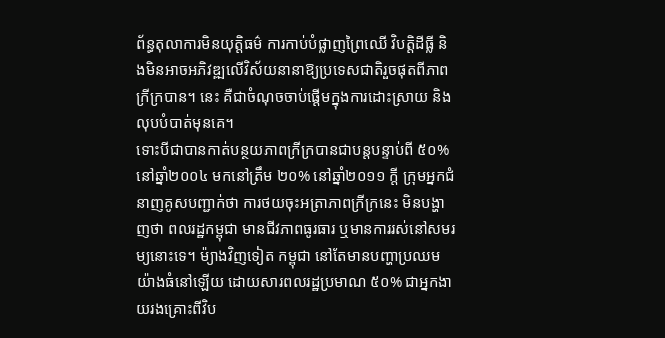ព័ន្ធតុលាការមិនយុត្តិធម៌ ការកាប់បំផ្លាញព្រៃឈើ វិបត្តិដីធ្លី និងមិនអាចអភិវឌ្ឍលើវិស័យនានាឱ្យប្រទេសជាតិរួចផុតពីភាពក្រីក្របាន។ នេះ គឺជាចំណុចចាប់ផ្ដើមក្នុងការដោះស្រាយ និងលុបបំបាត់មុនគេ។
ទោះបីជាបានកាត់បន្ថយភាពក្រីក្របានជាបន្តបន្ទាប់ពី ៥០% នៅឆ្នាំ២០០៤ មកនៅត្រឹម ២០% នៅឆ្នាំ២០១១ ក្តី ក្រុមអ្នកជំនាញគូសបញ្ជាក់ថា ការថយចុះអត្រាភាពក្រីក្រនេះ មិនបង្ហាញថា ពលរដ្ឋកម្ពុជា មានជីវភាពធូរធារ ឬមានការរស់នៅសមរម្យនោះទេ។ ម៉្យាងវិញទៀត កម្ពុជា នៅតែមានបញ្ហាប្រឈមយ៉ាងធំនៅឡើយ ដោយសារពលរដ្ឋប្រមាណ ៥០% ជាអ្នកងាយរងគ្រោះពីវិប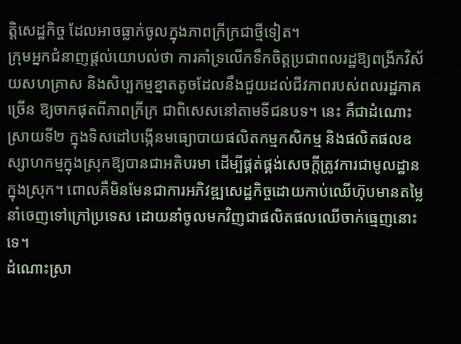ត្តិសេដ្ឋកិច្ច ដែលអាចធ្លាក់ចូលក្នុងភាពក្រីក្រជាថ្មីទៀត។
ក្រុមអ្នកជំនាញផ្តល់យោបល់ថា ការគាំទ្រលើកទឹកចិត្តប្រជាពលរដ្ឋឱ្យពង្រីកវិស័យសហគ្រាស និងសិប្បកម្មខ្នាតតូចដែលនឹងជួយដល់ជីវភាពរបស់ពលរដ្ឋភាគច្រើន ឱ្យចាកផុតពីភាពក្រីក្រ ជាពិសេសនៅតាមទីជនបទ។ នេះ គឺជាដំណោះស្រាយទី២ ក្នុងទិសដៅបង្កើនមធ្យោបាយផលិតកម្មកសិកម្ម និងផលិតផលឧស្សាហកម្មក្នុងស្រុកឱ្យបានជាអតិបរមា ដើម្បីផ្គត់ផ្គង់សេចក្តីត្រូវការជាមូលដ្ឋានក្នុងស្រុក។ ពោលគឺមិនមែនជាការអភិវឌ្ឍសេដ្ឋកិច្ចដោយកាប់ឈើហ៊ុបមានតម្លៃ នាំចេញទៅក្រៅប្រទេស ដោយនាំចូលមកវិញជាផលិតផលឈើចាក់ធ្មេញនោះទេ។
ដំណោះស្រា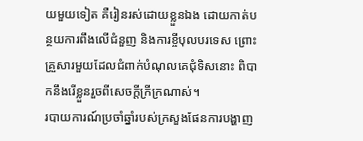យមួយទៀត គឺរៀនរស់ដោយខ្លួនឯង ដោយកាត់បន្ថយការពឹងលើជំនួញ និងការខ្ចីបុលបរទេស ព្រោះគ្រួសារមួយដែលជំពាក់បំណុលគេជុំទិសនោះ ពិបាកនឹងរើខ្លួនរួចពីសេចក្តីក្រីក្រណាស់។
របាយការណ៍ប្រចាំឆ្នាំរបស់ក្រសួងផែនការបង្ហាញ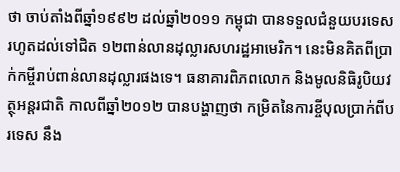ថា ចាប់តាំងពីឆ្នាំ១៩៩២ ដល់ឆ្នាំ២០១១ កម្ពុជា បានទទួលជំនួយបរទេសរហូតដល់ទៅជិត ១២ពាន់លានដុល្លារសហរដ្ឋអាមេរិក។ នេះមិនគិតពីប្រាក់កម្ចីរាប់ពាន់លានដុល្លារផងទេ។ ធនាគារពិភពលោក និងមូលនិធិរូបិយវត្ថុអន្តរជាតិ កាលពីឆ្នាំ២០១២ បានបង្ហាញថា កម្រិតនៃការខ្ចីបុលប្រាក់ពីបរទេស នឹង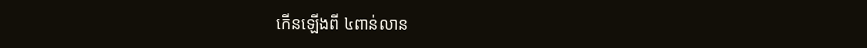កើនឡើងពី ៤ពាន់លាន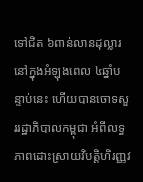ទៅជិត ៦ពាន់លានដុល្លារ នៅក្នុងអំឡុងពេល ៤ឆ្នាំបន្ទាប់នេះ ហើយបានចោទសួររដ្ឋាភិបាលកម្ពុជា អំពីលទ្ធភាពដោះស្រាយវិបត្តិហិរញ្ញវ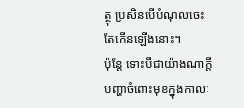ត្ថុ ប្រសិនបើបំណុលចេះតែកើនឡើងនោះ។
ប៉ុន្តែ ទោះបីជាយ៉ាងណាក្តី បញ្ហាចំពោះមុខក្នុងកាលៈ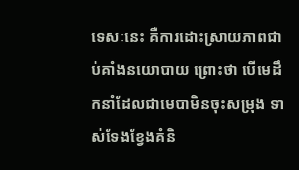ទេសៈនេះ គឺការដោះស្រាយភាពជាប់គាំងនយោបាយ ព្រោះថា បើមេដឹកនាំដែលជាមេបាមិនចុះសម្រុង ទាស់ទែងខ្វែងគំនិ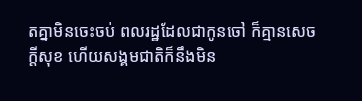តគ្នាមិនចេះចប់ ពលរដ្ឋដែលជាកូនចៅ ក៏គ្មានសេចក្តីសុខ ហើយសង្គមជាតិក៏នឹងមិន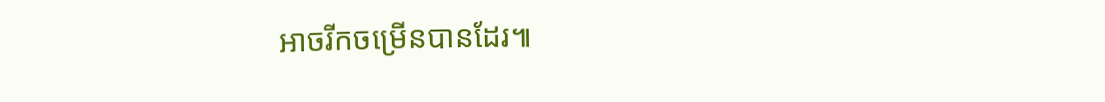អាចរីកចម្រើនបានដែរ៕